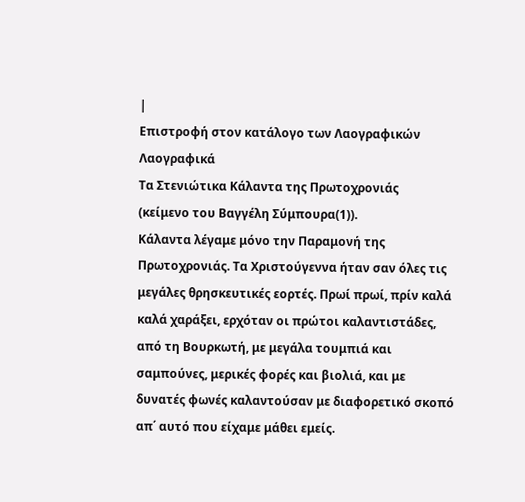|
Επιστροφή στον κατάλογο των Λαογραφικών
Λαογραφικά
Τα Στενιώτικα Κάλαντα της Πρωτοχρονιάς
(κείμενο του Βαγγέλη Σύμπουρα(1)).
Κάλαντα λέγαμε μόνο την Παραμονή της Πρωτοχρονιάς. Τα Χριστούγεννα ήταν σαν όλες τις μεγάλες θρησκευτικές εορτές. Πρωί πρωί, πρίν καλά καλά χαράξει, ερχόταν οι πρώτοι καλαντιστάδες, από τη Βουρκωτή, με μεγάλα τουμπιά και σαμπούνες, μερικές φορές και βιολιά, και με δυνατές φωνές καλαντούσαν με διαφορετικό σκοπό απ΄ αυτό που είχαμε μάθει εμείς.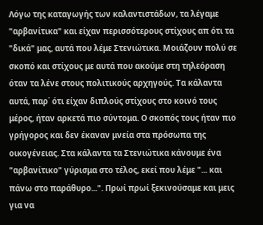Λόγω της καταγωγής των καλαντιστάδων, τα λέγαμε "αρβανίτικα" και είχαν περισσότερους στίχους απ ότι τα "δικά" μας, αυτά που λέμε Στενιώτικα. Μοιάζουν πολύ σε σκοπό και στίχους με αυτά που ακούμε στη τηλεόραση όταν τα λένε στους πολιτικούς αρχηγούς. Τα κάλαντα αυτά, παρ΄ ότι είχαν διπλούς στίχους στο κοινό τους μέρος, ήταν αρκετά πιο σύντομα. Ο σκοπός τους ήταν πιο γρήγορος και δεν έκαναν μνεία στα πρόσωπα της οικογένειας. Στα κάλαντα τα Στενιώτικα κάνουμε ένα "αρβανίτικο" γύρισμα στο τέλος, εκεί που λέμε "... και πάνω στο παράθυρο...". Πρωί πρωί ξεκινούσαμε και μεις για να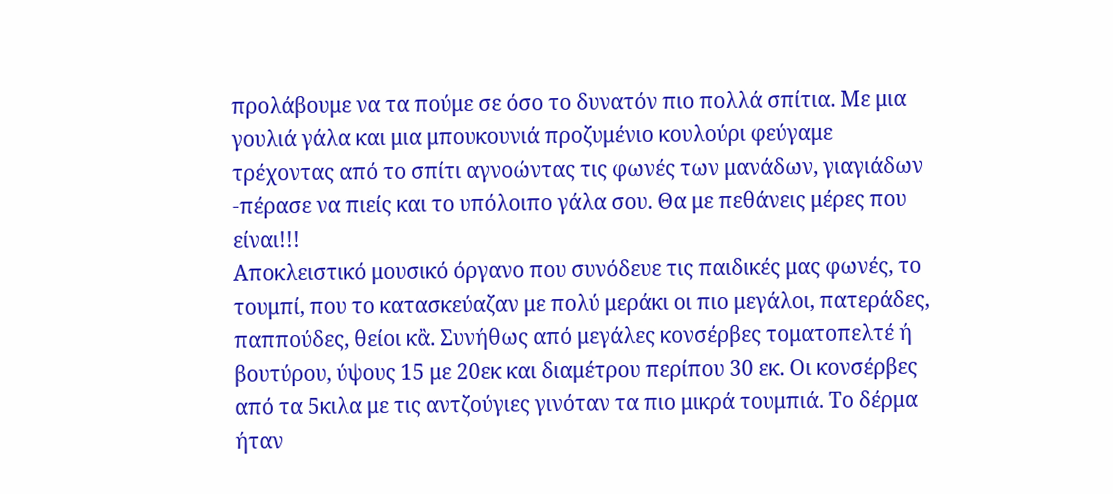προλάβουμε να τα πούμε σε όσο το δυνατόν πιο πολλά σπίτια. Με μια γουλιά γάλα και μια μπουκουνιά προζυμένιο κουλούρι φεύγαμε τρέχοντας από το σπίτι αγνοώντας τις φωνές των μανάδων, γιαγιάδων
-πέρασε να πιείς και το υπόλοιπο γάλα σου. Θα με πεθάνεις μέρες που είναι!!!
Αποκλειστικό μουσικό όργανο που συνόδευε τις παιδικές μας φωνές, το τουμπί, που το κατασκεύαζαν με πολύ μεράκι οι πιο μεγάλοι, πατεράδες, παππούδες, θείοι κἂ. Συνήθως από μεγάλες κονσέρβες τοματοπελτέ ή βουτύρου, ύψους 15 με 20εκ και διαμέτρου περίπου 30 εκ. Οι κονσέρβες από τα 5κιλα με τις αντζούγιες γινόταν τα πιο μικρά τουμπιά. Το δέρμα ήταν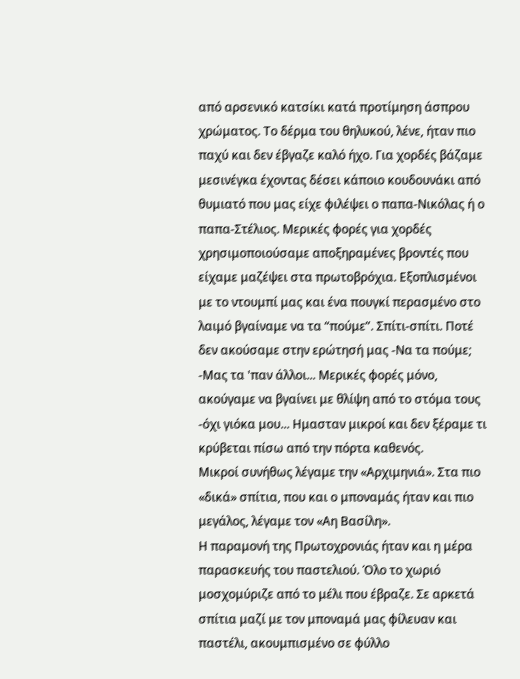από αρσενικό κατσίκι κατά προτίμηση άσπρου χρώματος. Το δέρμα του θηλυκού, λένε, ήταν πιο παχύ και δεν έβγαζε καλό ήχο. Για χορδές βάζαμε μεσινέγκα έχοντας δέσει κάποιο κουδουνάκι από θυμιατό που μας είχε φιλέψει ο παπα-Νικόλας ή ο παπα-Στέλιος. Μερικές φορές για χορδές χρησιμοποιούσαμε αποξηραμένες βροντές που είχαμε μαζέψει στα πρωτοβρόχια. Εξοπλισμένοι με το ντουμπί μας και ένα πουγκί περασμένο στο λαιμό βγαίναμε να τα “πούμε”. Σπίτι-σπίτι. Ποτέ δεν ακούσαμε στην ερώτησή μας -Να τα πούμε; -Μας τα 'παν άλλοι... Μερικές φορές μόνο, ακούγαμε να βγαίνει με θλίψη από το στόμα τους -όχι γιόκα μου... Ημασταν μικροί και δεν ξέραμε τι κρύβεται πίσω από την πόρτα καθενός.
Μικροί συνήθως λέγαμε την «Αρχιμηνιά». Στα πιο «δικά» σπίτια, που και ο μποναμάς ήταν και πιο μεγάλος, λέγαμε τον «Αη Βασίλη».
Η παραμονή της Πρωτοχρονιάς ήταν και η μέρα παρασκευής του παστελιού. Όλο το χωριό μοσχομύριζε από το μέλι που έβραζε. Σε αρκετά σπίτια μαζί με τον μποναμά μας φίλευαν και παστέλι, ακουμπισμένο σε φύλλο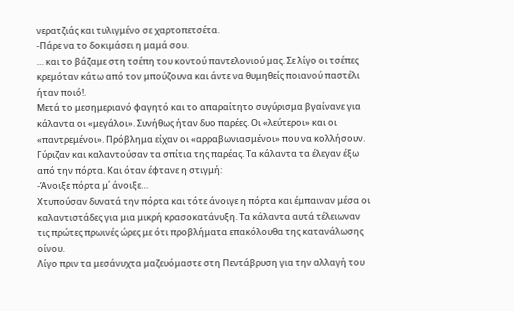νερατζιάς και τυλιγμένο σε χαρτοπετσέτα.
-Πάρε να το δοκιμάσει η μαμά σου.
… και το βάζαμε στη τσέπη του κοντού παντελονιού μας. Σε λίγο οι τσέπες κρεμόταν κάτω από τον μπούζουνα και άντε να θυμηθείς ποιανού παστέλι ήταν ποιό!.
Μετά το μεσημεριανό φαγητό και το απαραίτητο συγύρισμα βγαίνανε για κάλαντα οι «μεγάλοι». Συνήθως ήταν δυο παρέες. Οι «λεύτεροι» και οι «παντρεμένοι». Πρόβλημα είχαν οι «αρραβωνιασμένοι» που να κολλήσουν. Γύριζαν και καλαντούσαν τα σπίτια της παρέας. Τα κάλαντα τα έλεγαν έξω από την πόρτα. Και όταν έφτανε η στιγμή:
-Άνοιξε πόρτα μ΄ άνοιξε…
Χτυπούσαν δυνατά την πόρτα και τότε άνοιγε η πόρτα και έμπαιναν μέσα οι καλαντιστάδες για μια μικρή κρασοκατάνυξη. Τα κάλαντα αυτά τέλειωναν τις πρώτες πρωινές ώρες με ότι προβλήματα επακόλουθα της κατανάλωσης οίνου.
Λίγο πριν τα μεσάνυχτα μαζευόμαστε στη Πεντάβρυση για την αλλαγή του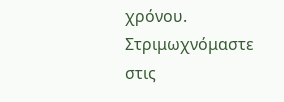χρόνου. Στριμωχνόμαστε στις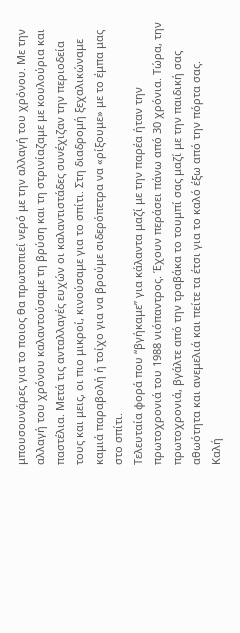μπουσουνάρες για το ποιος θα πρωτοπιεί νερό με την αλλαγή του χρόνου. Με την αλλαγή του χρόνου καλαντούσαμε τη βρύση και τη στρινίαζαμε με κουλούρια και παστέλια. Μετά τις ανταλλαγές ευχών οι καλαντιστάδες συνέχιζαν την περιοδεία τους και μεις, οι πιο μικροί, κινούσαμε για το σπίτι. Στη διαδρομή ξεχαλικώναμε καμιά παραβολή ή τοίχο για να βρούμε σιδερόπετρα να «ρίξουμε» με το έμπα μας στο σπίτι.
Τελευταία φορά που “βγήκαμε” για κάλαντα μαζί με την παρέα ήταν την πρωτοχρονιά του 1988 νιόπαντρος. Έχουν περάσει πάνω από 30 χρόνια. Τώρα, την πρωτοχρονιά, βγάλτε από την τραβάκα το τουμπί σας μαζί με την παιδική σας αθωότητα και ανεμελιά και πείτε τα έτσι για το καλό έξω από την πόρτα σας.
Καλή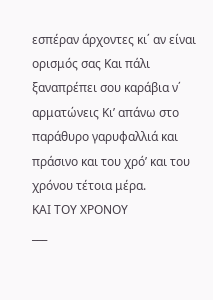εσπέραν άρχοντες κι΄ αν είναι ορισμός σας Και πάλι ξαναπρέπει σου καράβια ν΄ αρματώνεις Κι’ απάνω στο παράθυρο γαρυφαλλιά και πράσινο και του χρό’ και του χρόνου τέτοια μέρα.
ΚΑΙ ΤΟΥ ΧΡΟΝΟΥ
___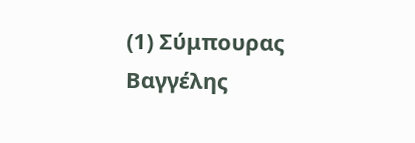(1) Σύμπουρας Βαγγέλης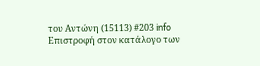του Αντώνη (15113) #203 info
Επιστροφή στον κατάλογο των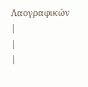Λαογραφικών
|
|
|